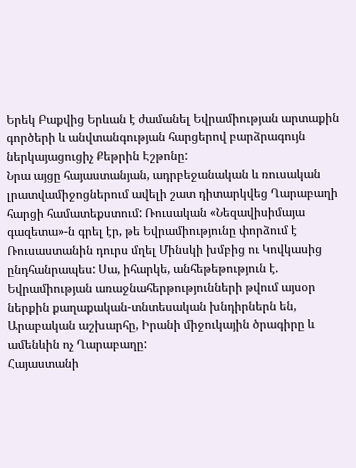Երեկ Բաքվից Երևան է ժամանել Եվրամիության արտաքին գործերի և անվտանգության հարցերով բարձրագույն ներկայացուցիչ Քեթրին Էշթոնը:
Նրա այցը հայաստանյան, ադրբեջանական և ռուսական լրատվամիջոցներում ավելի շատ դիտարկվեց Ղարաբաղի հարցի համատեքստում: Ռուսական «Նեզավիսիմայա գազետա»-ն գրել էր, թե Եվրամիությունը փորձում է Ռուսաստանին դուրս մղել Մինսկի խմբից ու Կովկասից ընդհանրապես: Սա, իհարկե, անհեթեթություն է. Եվրամիության առաջնահերթությունների թվում այսօր ներքին քաղաքական-տնտեսական խնդիրներն են, Արաբական աշխարհը, Իրանի միջուկային ծրագիրը և ամենևին ոչ Ղարաբաղը:
Հայաստանի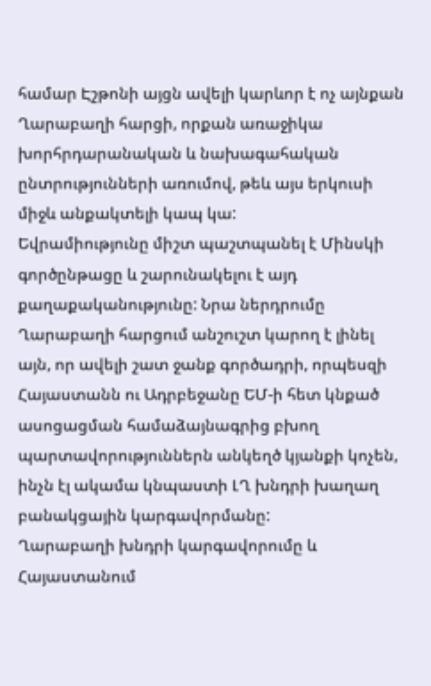համար Էշթոնի այցն ավելի կարևոր է ոչ այնքան Ղարաբաղի հարցի, որքան առաջիկա խորհրդարանական և նախագահական ընտրությունների առումով, թեև այս երկուսի միջև անքակտելի կապ կա:
Եվրամիությունը միշտ պաշտպանել է Մինսկի գործընթացը և շարունակելու է այդ քաղաքականությունը: Նրա ներդրումը Ղարաբաղի հարցում անշուշտ կարող է լինել այն, որ ավելի շատ ջանք գործադրի, որպեսզի Հայաստանն ու Ադրբեջանը ԵՄ-ի հետ կնքած ասոցացման համաձայնագրից բխող պարտավորություններն անկեղծ կյանքի կոչեն, ինչն էլ ակամա կնպաստի ԼՂ խնդրի խաղաղ բանակցային կարգավորմանը:
Ղարաբաղի խնդրի կարգավորումը և Հայաստանում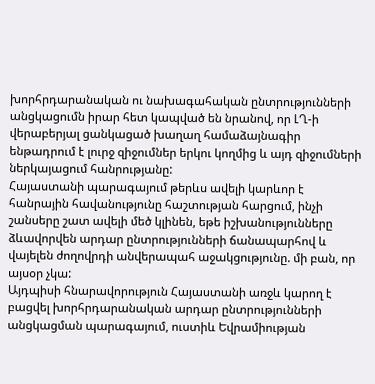խորհրդարանական ու նախագահական ընտրությունների անցկացումն իրար հետ կապված են նրանով, որ ԼՂ-ի վերաբերյալ ցանկացած խաղաղ համաձայնագիր ենթադրում է լուրջ զիջումներ երկու կողմից և այդ զիջումների ներկայացում հանրությանը:
Հայաստանի պարագայում թերևս ավելի կարևոր է հանրային հավանությունը հաշտության հարցում, ինչի շանսերը շատ ավելի մեծ կլինեն, եթե իշխանությունները ձևավորվեն արդար ընտրությունների ճանապարհով և վայելեն ժողովրդի անվերապահ աջակցությունը. մի բան, որ այսօր չկա:
Այդպիսի հնարավորություն Հայաստանի առջև կարող է բացվել խորհրդարանական արդար ընտրությունների անցկացման պարագայում, ուստիև Եվրամիության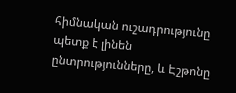հիմնական ուշադրությունը պետք է լինեն ընտրությունները, և Էշթոնը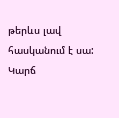թերևս լավ հասկանում է սա:
Կարճ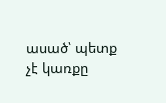ասած՝ պետք չէ կառքը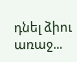դնել ձիու առաջ...